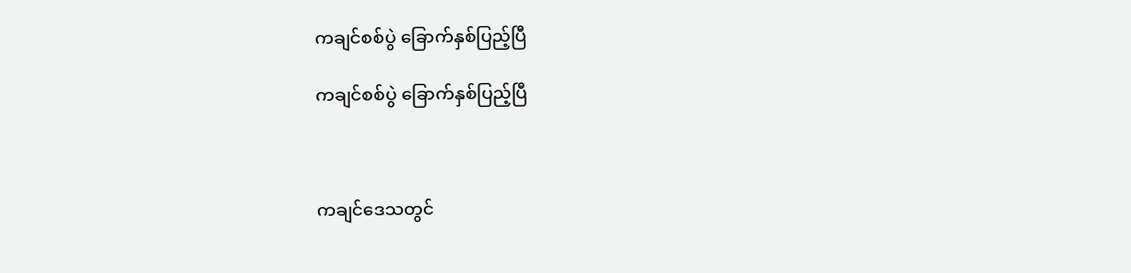ကချင်စစ်ပွဲ ခြောက်နှစ်ပြည့်ပြီ

ကချင်စစ်ပွဲ ခြောက်နှစ်ပြည့်ပြီ



ကချင်ဒေသတွင်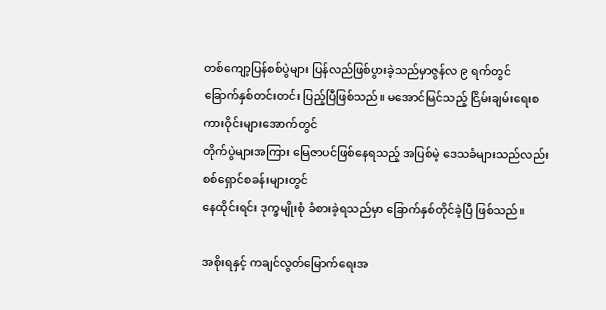တစ်ကျော့ပြန်စစ်ပွဲများ ပြန်လည်ဖြစ်ပွားခဲ့သည်မှာဇွန်လ ၉ ရက်တွင်
ခြောက်နှစ်တင်းတင်း ပြည့်ပြီဖြစ်သည်။ မအောင်မြင်သည့် ငြိမ်းချမ်းရေးစကားဝိုင်းများအောက်တွင်
တိုက်ပွဲများအကြား မြေဇာပင်ဖြစ်နေရသည့် အပြစ်မဲ့ ဒေသခံများသည်လည်း စစ်ရှောင်စခန်းများတွင်
နေထိုင်းရင်း ဒုက္ခမျိုးစုံ ခံစားခဲ့ရသည်မှာ ခြောက်နှစ်တိုင်ခဲ့ပြီ ဖြစ်သည်။

အစိုးရနှင့် ကချင်လွတ်မြောက်ရေးအ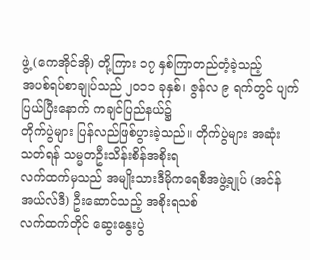ဖွဲ့ (ကေအိုင်အို) တို့ကြား ၁၇ နှစ်ကြာတည်တံ့ခဲ့သည့်
အပစ်ရပ်စာချုပ်သည် ၂ဝ၁၁ ခုနှစ်၊ ဇွန်လ ၉ ရက်တွင် ပျက်ပြယ်ပြီးနောက် ကချင်ပြည်နယ်၌
တိုက်ပွဲများ ပြန်လည်ဖြစ်ပွားခဲ့သည်။ တိုက်ပွဲများ အဆုံးသတ်ရန် သမ္မတဦးသိန်းစိန်အစိုးရ
လက်ထက်မှသည် အမျိုးသားဒီမိုကရေစီအဖွဲ့ချုပ် (အင်န်အယ်လ်ဒီ) ဦးဆောင်သည့် အစိုးရသစ်
လက်ထက်တိုင် ဆွေးနွေးပွဲ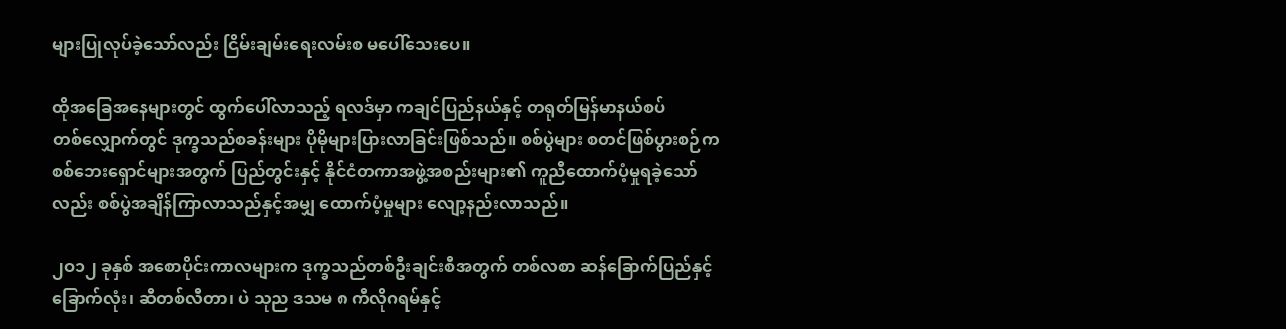များပြုလုပ်ခဲ့သော်လည်း ငြိမ်းချမ်းရေးလမ်းစ မပေါ်သေးပေ။

ထိုအခြေအနေများတွင် ထွက်ပေါ်လာသည့် ရလဒ်မှာ ကချင်ပြည်နယ်နှင့် တရုတ်မြန်မာနယ်စပ်
တစ်လျှောက်တွင် ဒုက္ခသည်စခန်းများ ပိုမိုများပြားလာခြင်းဖြစ်သည်။ စစ်ပွဲများ စတင်ဖြစ်ပွားစဉ်က
စစ်ဘေးရှောင်များအတွက် ပြည်တွင်းနှင့် နိုင်ငံတကာအဖွဲ့အစည်းများ၏ ကူညီထောက်ပံ့မှုရခဲ့သော်
လည်း စစ်ပွဲအချိန်ကြာလာသည်နှင့်အမျှ ထောက်ပံ့မှုများ လျော့နည်းလာသည်။

၂ဝ၁၂ ခုနှစ် အစောပိုင်းကာလများက ဒုက္ခသည်တစ်ဦးချင်းစီအတွက် တစ်လစာ ဆန်ခြောက်ပြည်နှင့်
ခြောက်လုံး၊ ဆီတစ်လီတာ၊ ပဲ သုည ဒသမ ၈ ကီလိုဂရမ်နှင့်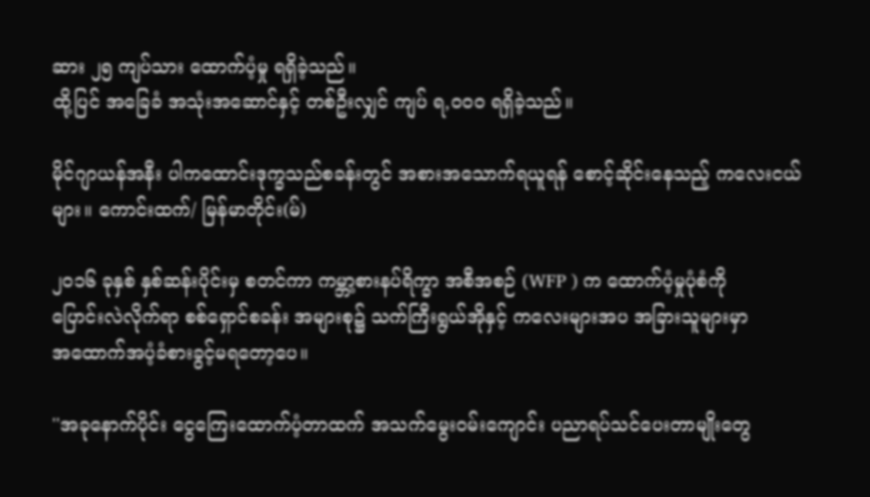ဆား ၂၅ ကျပ်သား ထောက်ပံ့မှု ရရှိခဲ့သည်။
ထို့ပြင် အခြေခံ အသုံးအဆောင်နှင့် တစ်ဦးလျှင် ကျပ် ရ,ဝဝဝ ရရှိခဲ့သည်။

မိုင်ဂျာယန်အနီး ပါကထောင်းဒုက္ခသည်စခန်းတွင် အစားအသောက်ရယူရန် စောင့်ဆိုင်းနေသည့် ကလေးငယ်များ။ ကောင်းထက်/ မြန်မာတိုင်း(မ်)

၂ဝ၁၆ ခုနှစ် နှစ်ဆန်းပိုင်းမှ စတင်ကာ ကမ္ဘာ့စားနပ်ရိက္ခာ အစီအစဉ် (WFP ) က ထောက်ပံ့မှုပုံစံကို
ပြောင်းလဲလိုက်ရာ စစ်ရှောင်စခန်း အများစု၌ သက်ကြီးရွယ်အိုနှင့် ကလေးများအပ အခြားသူများမှာ
အထောက်အပံ့ခံစားခွင့်မရတော့ပေ။

''အခုနောက်ပိုင်း ငွေကြေးထောက်ပံ့တာထက် အသက်မွေးဝမ်းကျောင်း ပညာရပ်သင်ပေးတာမျိုးတွေ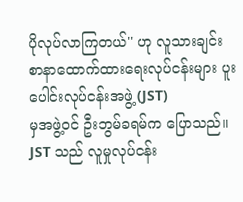ပိုလုပ်လာကြတယ်'' ဟု လူသားချင်း စာနာထောက်ထားရေးလုပ်ငန်းများ ပူးပေါင်းလုပ်ငန်းအဖွဲ့ (JST)
မှအဖွဲ့ဝင် ဦးဘွမ်ခရမ်က ပြောသည်။  JST သည် လူမှုလုပ်ငန်း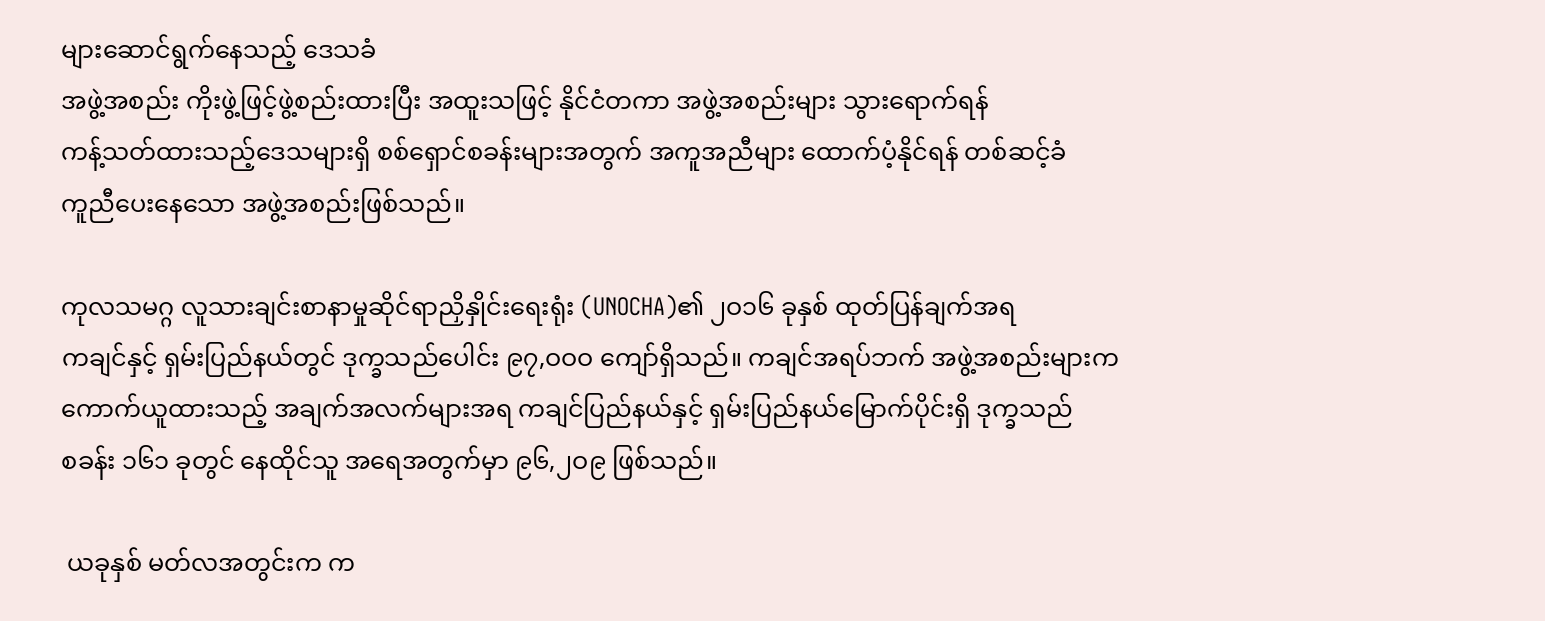များဆောင်ရွက်နေသည့် ဒေသခံ
အဖွဲ့အစည်း ကိုးဖွဲ့ဖြင့်ဖွဲ့စည်းထားပြီး အထူးသဖြင့် နိုင်ငံတကာ အဖွဲ့အစည်းများ သွားရောက်ရန်
ကန့်သတ်ထားသည့်ဒေသများရှိ စစ်ရှောင်စခန်းများအတွက် အကူအညီများ ထောက်ပံ့နိုင်ရန် တစ်ဆင့်ခံ
ကူညီပေးနေသော အဖွဲ့အစည်းဖြစ်သည်။

ကုလသမဂ္ဂ လူသားချင်းစာနာမှုဆိုင်ရာညှိနှိုင်းရေးရုံး (UNOCHA)၏ ၂ဝ၁၆ ခုနှစ် ထုတ်ပြန်ချက်အရ
ကချင်နှင့် ရှမ်းပြည်နယ်တွင် ဒုက္ခသည်ပေါင်း ၉၇,ဝဝဝ ကျော်ရှိသည်။ ကချင်အရပ်ဘက် အဖွဲ့အစည်းများက
ကောက်ယူထားသည့် အချက်အလက်များအရ ကချင်ပြည်နယ်နှင့် ရှမ်းပြည်နယ်မြောက်ပိုင်းရှိ ဒုက္ခသည်
စခန်း ၁၆၁ ခုတွင် နေထိုင်သူ အရေအတွက်မှာ ၉၆,၂ဝ၉ ဖြစ်သည်။

 ယခုနှစ် မတ်လအတွင်းက က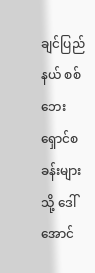ချင်ပြည်နယ် စစ်ဘေးရှောင်စခန်းများသို့ ဒေါ်အောင်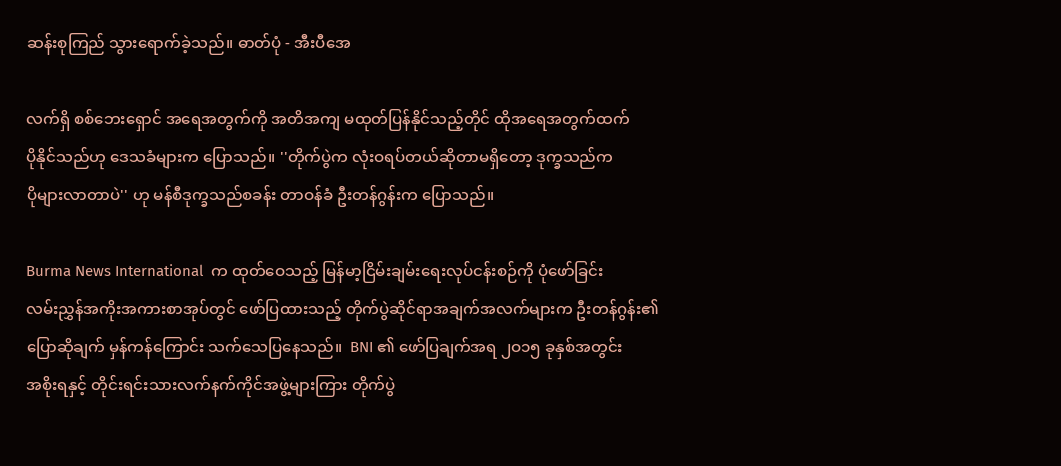ဆန်းစုကြည် သွားရောက်ခဲ့သည်။ ဓာတ်ပုံ - အီးပီအေ

လက်ရှိ စစ်ဘေးရှောင် အရေအတွက်ကို အတိအကျ မထုတ်ပြန်နိုင်သည့်တိုင် ထိုအရေအတွက်ထက်
ပိုနိုင်သည်ဟု ဒေသခံများက ပြောသည်။ ''တိုက်ပွဲက လုံးဝရပ်တယ်ဆိုတာမရှိတော့ ဒုက္ခသည်က
ပိုများလာတာပဲ'' ဟု မန်စီဒုက္ခသည်စခန်း တာဝန်ခံ ဦးတန်ဂွန်းက ပြောသည်။

Burma News International  က ထုတ်ဝေသည့် မြန်မာ့ငြိမ်းချမ်းရေးလုပ်ငန်းစဉ်ကို ပုံဖော်ခြင်း
လမ်းညွှန်အကိုးအကားစာအုပ်တွင် ဖော်ပြထားသည့် တိုက်ပွဲဆိုင်ရာအချက်အလက်များက ဦးတန်ဂွန်း၏
ပြောဆိုချက် မှန်ကန်ကြောင်း သက်သေပြနေသည်။  BNI ၏ ဖော်ပြချက်အရ ၂ဝ၁၅ ခုနှစ်အတွင်း
အစိုးရနှင့် တိုင်းရင်းသားလက်နက်ကိုင်အဖွဲ့များကြား တိုက်ပွဲ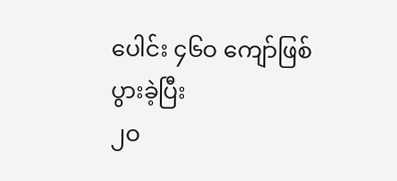ပေါင်း ၄၆ဝ ကျော်ဖြစ်ပွားခဲ့ပြီး
၂ဝ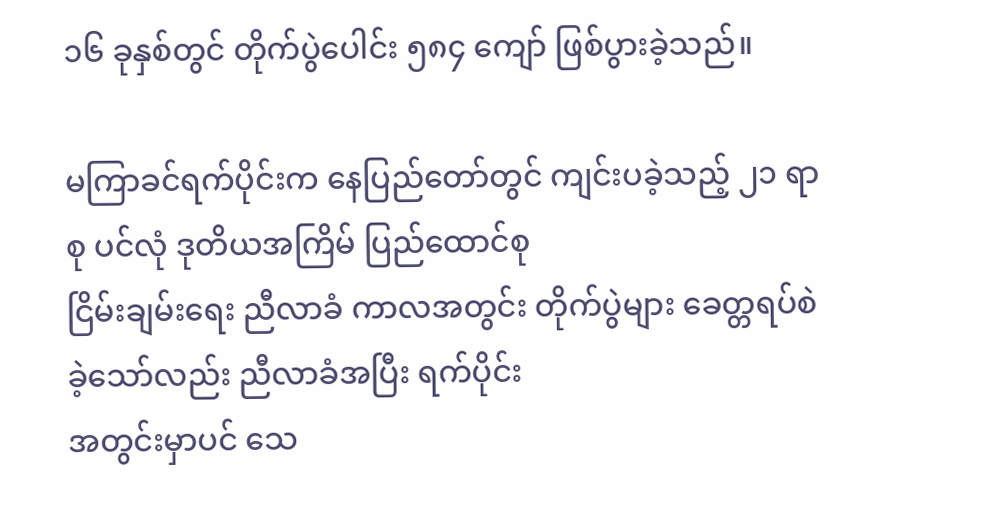၁၆ ခုနှစ်တွင် တိုက်ပွဲပေါင်း ၅၈၄ ကျော် ဖြစ်ပွားခဲ့သည်။

မကြာခင်ရက်ပိုင်းက နေပြည်တော်တွင် ကျင်းပခဲ့သည့် ၂၁ ရာစု ပင်လုံ ဒုတိယအကြိမ် ပြည်ထောင်စု
ငြိမ်းချမ်းရေး ညီလာခံ ကာလအတွင်း တိုက်ပွဲများ ခေတ္တရပ်စဲခဲ့သော်လည်း ညီလာခံအပြီး ရက်ပိုင်း
အတွင်းမှာပင် သေ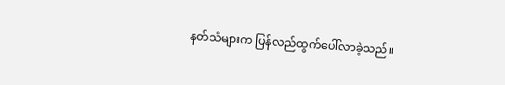နတ်သံများက ပြန်လည်ထွက်ပေါ်လာခဲ့သည်။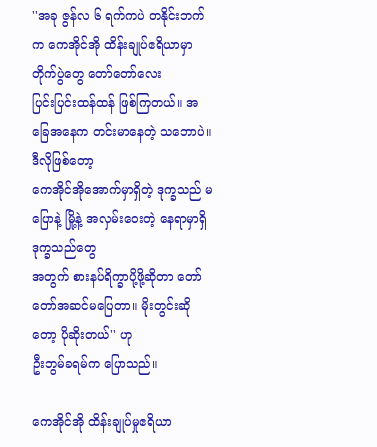''အခု ဇွန်လ ၆ ရက်ကပဲ တနိုင်းဘက်က ကေအိုင်အို ထိန်းချုပ်ဧရိယာမှာ တိုက်ပွဲတွေ တော်တော်လေး
ပြင်းပြင်းထန်ထန် ဖြစ်ကြတယ်။ အခြေအနေက တင်းမာနေတဲ့ သဘောပဲ။ ဒီလိုဖြစ်တော့
ကေအိုင်အိုအောက်မှာရှိတဲ့ ဒုက္ခသည် မပြောနဲ့ မြို့နဲ့ အလှမ်းဝေးတဲ့ နေရာမှာရှိဒုက္ခသည်တွေ
အတွက် စားနပ်ရိက္ခာပို့ဖို့ဆိုတာ တော်တော်အဆင်မပြေတာ။ မိုးတွင်းဆိုတော့ ပိုဆိုးတယ်'' ဟု
ဦးဘွမ်ခရမ်က ပြောသည်။

ကေအိုင်အို ထိန်းချုပ်မှုဧရိယာ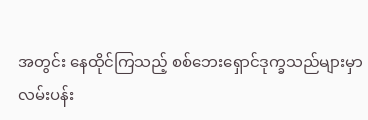အတွင်း နေထိုင်ကြသည့် စစ်ဘေးရှောင်ဒုက္ခသည်များမှာ
လမ်းပန်း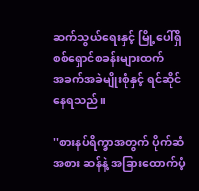ဆက်သွယ်ရေးနှင့် မြို့ပေါ်ရှိ စစ်ရှောင်စခန်းများထက်
အခက်အခဲမျိုးစုံနှင့် ရင်ဆိုင်နေရသည်။

''စားနပ်ရိက္ခာအတွက် ပိုက်ဆံအစား ဆန်နဲ့ အခြားထောက်ပံ့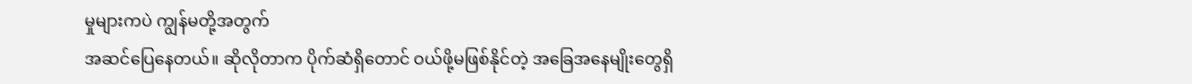မှုများကပဲ ကျွန်မတို့အတွက်
အဆင်ပြေနေတယ်။ ဆိုလိုတာက ပိုက်ဆံရှိတောင် ဝယ်ဖို့မဖြစ်နိုင်တဲ့ အခြေအနေမျိုးတွေရှိ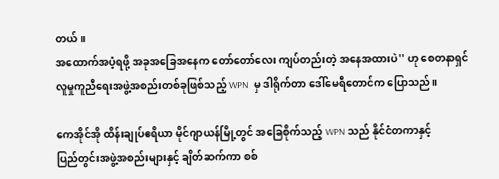တယ်။
အထောက်အပံ့ရဖို့ အခုအခြေအနေက တော်တော်လေး ကျပ်တည်းတဲ့ အနေအထားပဲ'' ဟု စေတနာရှင်
လူမှုကူညီရေးအဖွဲ့အစည်းတစ်ခုဖြစ်သည့် WPN  မှ ဒါရိုက်တာ ဒေါ်မေရီတောင်က ပြောသည်။

ကေအိုင်အို ထိန်းချုပ်ဧရိယာ မိုင်ဂျာယန်မြို့တွင် အခြေစိုက်သည့် WPN သည် နိုင်ငံတကာနှင့်
ပြည်တွင်းအဖွဲ့အစည်းများနှင့် ချိတ်ဆက်ကာ စစ်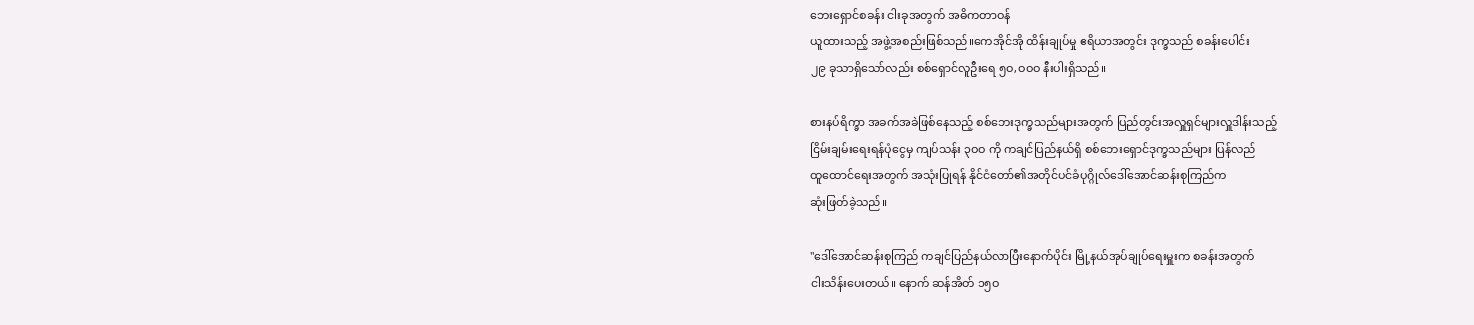ဘေးရှောင်စခန်း ငါးခုအတွက် အဓိကတာဝန်
ယူထားသည့် အဖွဲ့အစည်းဖြစ်သည်။ကေအိုင်အို ထိန်းချုပ်မှု ဧရိယာအတွင်း ဒုက္ခသည် စခန်းပေါင်း
၂၉ ခုသာရှိသော်လည်း စစ်ရှောင်လူဦးရေ ၅ဝ,ဝဝဝ နီးပါးရှိသည်။

စားနပ်ရိက္ခာ အခက်အခဲဖြစ်နေသည့် စစ်ဘေးဒုက္ခသည်များအတွက် ပြည်တွင်းအလှူရှင်များလှူဒါန်းသည့်
ငြိမ်းချမ်းရေးရန်ပုံငွေမှ ကျပ်သန်း ၃ဝဝ ကို ကချင်ပြည်နယ်ရှိ စစ်ဘေးရှောင်ဒုက္ခသည်များ ပြန်လည်
ထူထောင်ရေးအတွက် အသုံးပြုရန် နိုင်ငံတော်၏အတိုင်ပင်ခံပုဂ္ဂိုလ်ဒေါ်အောင်ဆန်းစုကြည်က
ဆုံးဖြတ်ခဲ့သည်။

''ဒေါ်အောင်ဆန်းစုကြည် ကချင်ပြည်နယ်လာပြီးနောက်ပိုင်း မြို့နယ်အုပ်ချုပ်ရေးမှူးက စခန်းအတွက်
ငါးသိန်းပေးတယ်။ နောက် ဆန်အိတ် ၁၅ဝ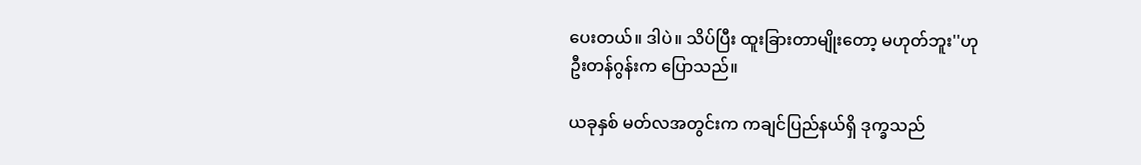ပေးတယ်။ ဒါပဲ။ သိပ်ပြီး ထူးခြားတာမျိုးတော့ မဟုတ်ဘူး''ဟု
ဦးတန်ဂွန်းက ပြောသည်။

ယခုနှစ် မတ်လအတွင်းက ကချင်ပြည်နယ်ရှိ ဒုက္ခသည်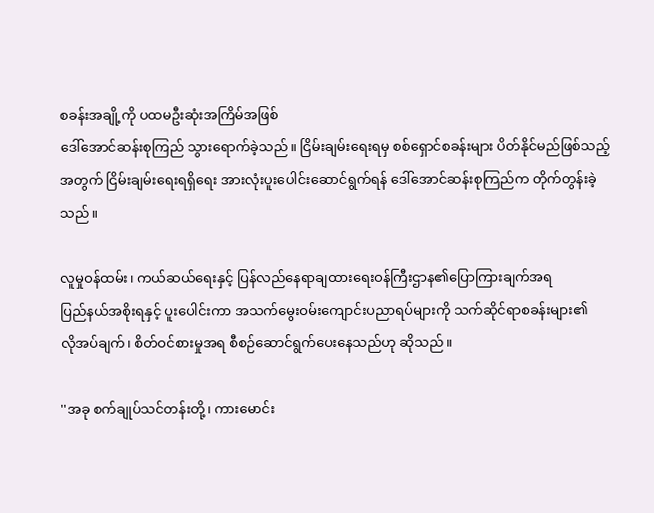စခန်းအချို့ကို ပထမဦးဆုံးအကြိမ်အဖြစ်
ဒေါ်အောင်ဆန်းစုကြည် သွားရောက်ခဲ့သည်။ ငြိမ်းချမ်းရေးရမှ စစ်ရှောင်စခန်းများ ပိတ်နိုင်မည်ဖြစ်သည့်
အတွက် ငြိမ်းချမ်းရေးရရှိရေး အားလုံးပူးပေါင်းဆောင်ရွက်ရန် ဒေါ်အောင်ဆန်းစုကြည်က တိုက်တွန်းခဲ့
သည်။

လူမှုဝန်ထမ်း၊ ကယ်ဆယ်ရေးနှင့် ပြန်လည်နေရာချထားရေးဝန်ကြီးဌာန၏ပြောကြားချက်အရ
ပြည်နယ်အစိုးရနှင့် ပူးပေါင်းကာ အသက်မွေးဝမ်းကျောင်းပညာရပ်များကို သက်ဆိုင်ရာစခန်းများ၏
လိုအပ်ချက်၊ စိတ်ဝင်စားမှုအရ စီစဉ်ဆောင်ရွက်ပေးနေသည်ဟု ဆိုသည်။

''အခု စက်ချုပ်သင်တန်းတို့၊ ကားမောင်း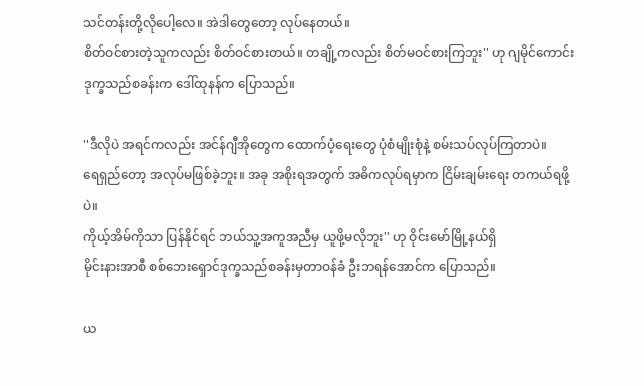သင်တန်းတို့လိုပေါ့လေ။ အဲဒါတွေတော့ လုပ်နေတယ်။
စိတ်ဝင်စားတဲ့သူကလည်း စိတ်ဝင်စားတယ်။ တချို့ကလည်း စိတ်မဝင်စားကြဘူး'' ဟု ဂျမိုင်ကောင်း
ဒုက္ခသည်စခန်းက ဒေါ်ထုနန်က ပြောသည်။

''ဒီလိုပဲ အရင်ကလည်း အင်န်ဂျီအိုတွေက ထောက်ပံ့ရေးတွေ ပုံစံမျိုးစုံနဲ့ စမ်းသပ်လုပ်ကြတာပဲ။
ရေရှည်တော့ အလုပ်မဖြစ်ခဲ့ဘူး။ အခု အစိုးရအတွက် အဓိကလုပ်ရမှာက ငြိမ်းချမ်းရေး တကယ်ရဖို့ပဲ။
ကိုယ့်အိမ်ကိုသာ ပြန်နိုင်ရင် ဘယ်သူ့အကူအညီမှ ယူဖို့မလိုဘူး'' ဟု ဝိုင်းမော်မြို့နယ်ရှိ
မိုင်းနားအာစီ စစ်ဘေးရှောင်ဒုက္ခသည်စခန်းမှတာဝန်ခံ ဦးဘရန်အောင်က ပြောသည်။

ယ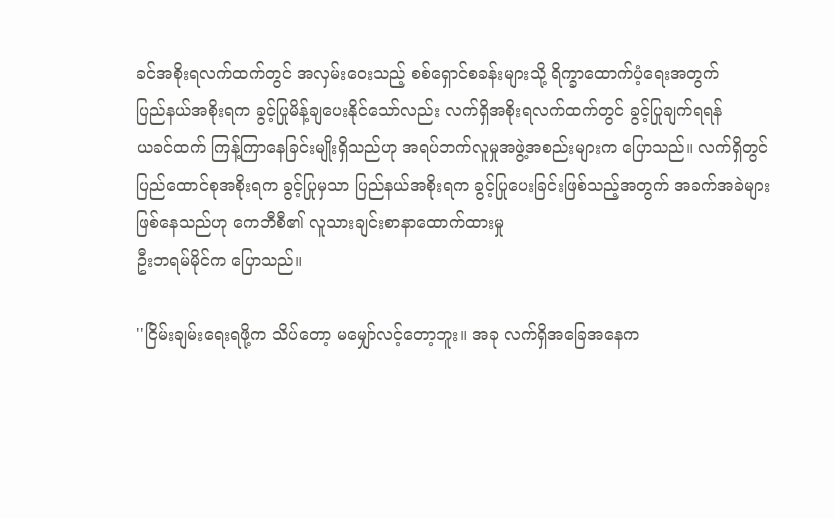ခင်အစိုးရလက်ထက်တွင် အလှမ်းဝေးသည့် စစ်ရှောင်စခန်းများသို့ ရိက္ခာထောက်ပံ့ရေးအတွက်
ပြည်နယ်အစိုးရက ခွင့်ပြုမိန့်ချပေးနိုင်သော်လည်း လက်ရှိအစိုးရလက်ထက်တွင် ခွင့်ပြုချက်ရရန်
ယခင်ထက် ကြန့်ကြာနေခြင်းမျိုးရှိသည်ဟု အရပ်ဘက်လူမှုအဖွဲ့အစည်းများက ပြောသည်။ လက်ရှိတွင်
ပြည်ထောင်စုအစိုးရက ခွင့်ပြုမှသာ ပြည်နယ်အစိုးရက ခွင့်ပြုပေးခြင်းဖြစ်သည့်အတွက် အခက်အခဲများ
ဖြစ်နေသည်ဟု ကေဘီစီ၏ လူသားချင်းစာနာထောက်ထားမှု
ဦးဘရမ်မိုင်က ပြောသည်။

''ငြိမ်းချမ်းရေးရဖို့က သိပ်တော့ မမျှော်လင့်တော့ဘူး။ အခု လက်ရှိအခြေအနေက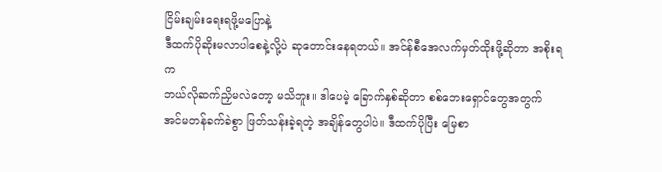ငြိမ်းချမ်းရေးရဖို့မပြောနဲ့
ဒီထက်ပိုဆိုးမလာပါစေနဲ့လို့ပဲ ဆုတောင်းနေရတယ်။ အင်န်စီအေလက်မှတ်ထိုးဖို့ဆိုတာ အစိုးရက
ဘယ်လိုဆက်ညှိမလဲတော့ မသိဘူး။ ဒါပေမဲ့ ခြောက်နှစ်ဆိုတာ စစ်ဘေးရှောင်တွေအတွက်
အင်မတန်ခက်ခဲစွာ ဖြတ်သန်းခဲ့ရတဲ့ အချိန်တွေပါပဲ။ ဒီထက်ပိုပြီး မြေစာ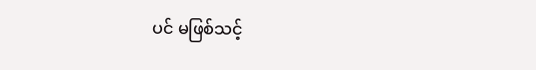ပင် မဖြစ်သင့်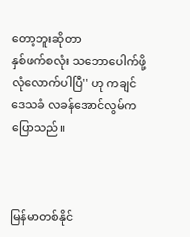တော့ဘူးဆိုတာ
နှစ်ဖက်စလုံး သဘောပေါက်ဖို့ လုံလောက်ပါပြီ'' ဟု ကချင်ဒေသခံ လခန်အောင်လွမ်က ပြောသည်။



မြန်မာတစ်နိုင်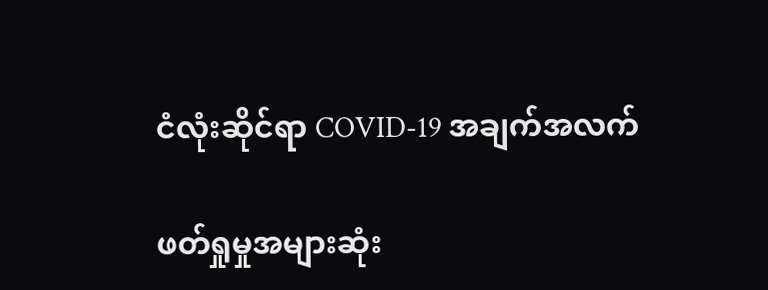ငံလုံးဆိုင်ရာ COVID-19 အချက်အလက်

ဖတ်ရှုမှုအများဆုံး